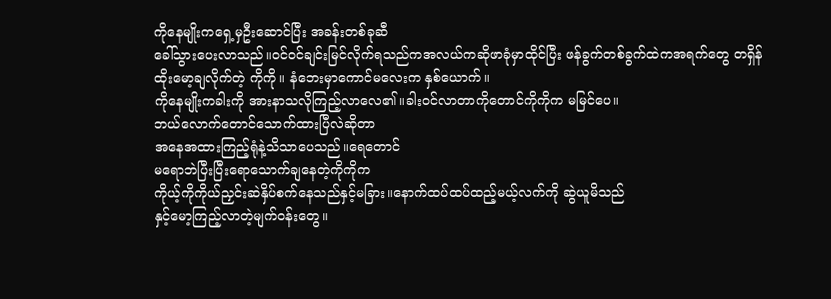ကိုနေမျိုးကရှေ့မှဦးဆောင်ပြီး အခန်းတစ်ခုဆီ
ခေါ်သွားပေးလာသည်။ဝင်ဝင်ချင်းမြင်လိုက်ရသည်ကအလယ်ကဆိုဖာခုံမှာထိုင်ပြီး ဖန်ခွက်တစ်ခွက်ထဲကအရက်တွေ တရှိန်ထိုးမော့ချလိုက်တဲ့ ကိုကို။ နံဘေးမှာကောင်မလေးက နှစ်ယောက်။
ကိုနေမျိုးကခါးကို အားနာသလိုကြည့်လာလေ၏။ခါးဝင်လာတာကိုတောင်ကိုကိုက မမြင်ပေ။
ဘယ်လောက်တောင်သောက်ထားပြီလဲဆိုတာ
အနေအထားကြည့်ရုံနဲ့သိသာပေသည်။ရေတောင်
မရောဘဲပြီးပြီးရောသောက်ချနေတဲ့ကိုကိုက
ကိုယ့်ကိုကိုယ်ညှင်းဆဲနှိပ်စက်နေသည်နှင့်မခြား။နောက်ထပ်ထပ်ထည့်မယ့်လက်ကို ဆွဲယူမိသည်
နှင့်မော့ကြည့်လာတဲ့မျက်ဝန်းတွေ။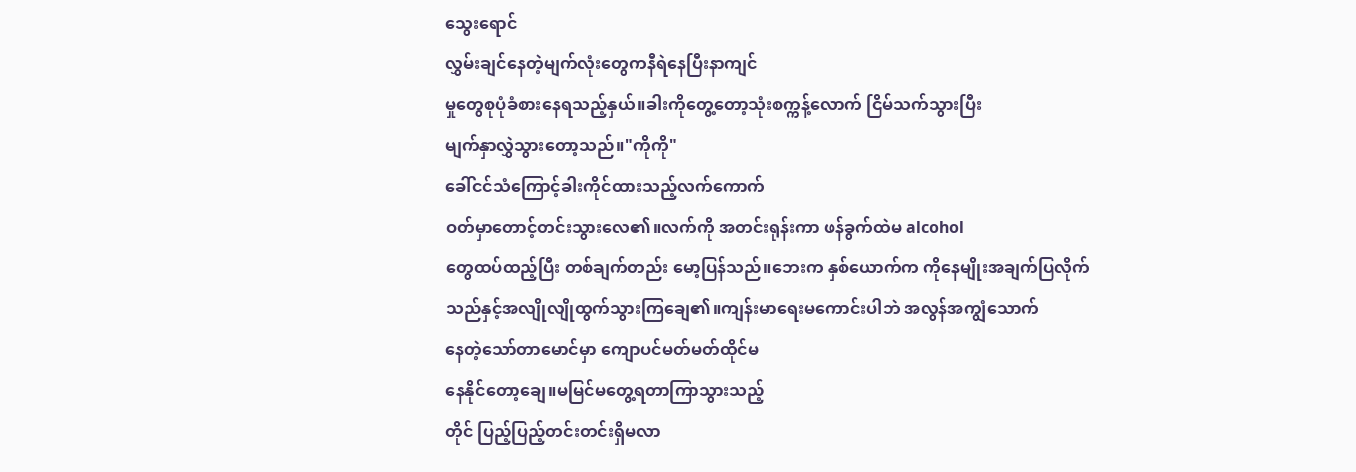သွေးရောင်
လွှမ်းချင်နေတဲ့မျက်လုံးတွေကနီရဲနေပြီးနာကျင်
မှုတွေစုပုံခံစားနေရသည့်နှယ်။ခါးကိုတွေ့တော့သုံးစက္ကန့်လောက် ငြိမ်သက်သွားပြီး
မျက်နှာလွှဲသွားတော့သည်။"ကိုကို"
ခေါ်ငင်သံကြောင့်ခါးကိုင်ထားသည့်လက်ကောက်
ဝတ်မှာတောင့်တင်းသွားလေ၏။လက်ကို အတင်းရုန်းကာ ဖန်ခွက်ထဲမ alcohol
တွေထပ်ထည့်ပြီး တစ်ချက်တည်း မော့ပြန်သည်။ဘေးက နှစ်ယောက်က ကိုနေမျိုးအချက်ပြလိုက်
သည်နှင့်အလျိုလျိုထွက်သွားကြချေ၏။ကျန်းမာရေးမကောင်းပါဘဲ အလွန်အကျွံသောက်
နေတဲ့သော်တာမောင်မှာ ကျောပင်မတ်မတ်ထိုင်မ
နေနိုင်တော့ချေ။မမြင်မတွေ့ရတာကြာသွားသည့်
တိုင် ပြည့်ပြည့်တင်းတင်းရှိမလာ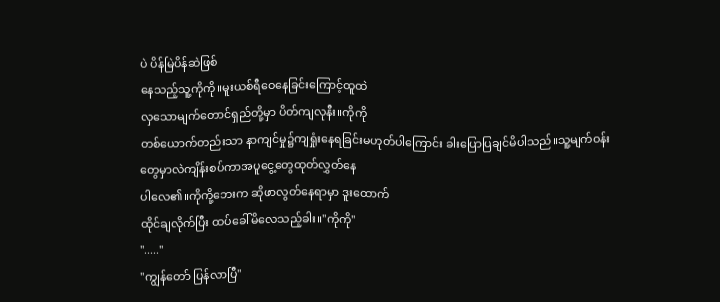ပဲ ပိန်မြဲပိန်ဆဲဖြစ်
နေသည့်သူ့ကိုကို။မူးယစ်ရီဝေနေခြင်းကြောင့်ထူထဲ
လှသောမျက်တောင်ရှည်တို့မှာ ပိတ်ကျလုနီး။ကိုကို
တစ်ယောက်တည်းသာ နာကျင်မှု၌ကျရှုံးနေရခြင်းမဟုတ်ပါကြောင်း ခါးပြောပြချင်မိပါသည်။သူ့မျက်ဝန်း
တွေမှာလဲကျိန်းစပ်ကာအပူငွေ့တွေထုတ်လွှတ်နေ
ပါလေ၏။ကိုကို့ဘေးက ဆိုဖာလွတ်နေရာမှာ ဒူးထောက်
ထိုင်ချလိုက်ပြီး ထပ်ခေါ်မိလေသည့်ခါး။"ကိုကို"
"....."
"ကျွန်တော် ပြန်လာပြီ"